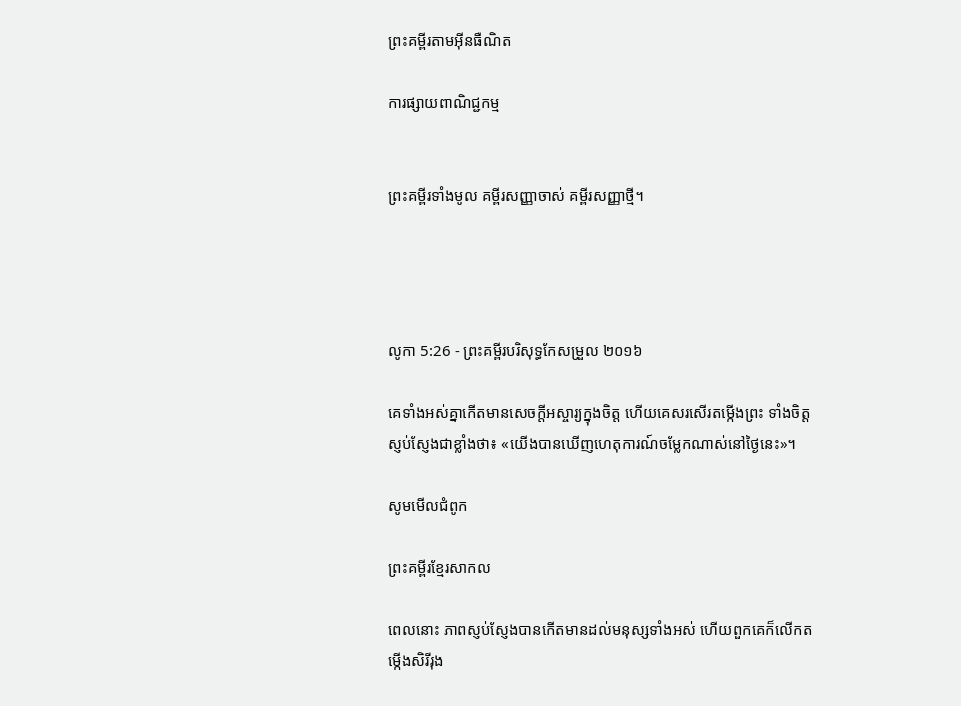ព្រះគម្ពីរតាមអ៊ីនធឺណិត

ការផ្សាយពាណិជ្ជកម្ម


ព្រះគម្ពីរទាំងមូល គម្ពីរសញ្ញាចាស់ គម្ពីរសញ្ញាថ្មី។




លូកា 5:26 - ព្រះគម្ពីរបរិសុទ្ធកែសម្រួល ២០១៦

គេទាំងអស់គ្នាកើតមានសេចក្តីអស្ចារ្យក្នុងចិត្ត ហើយគេសរសើរតម្កើងព្រះ ទាំងចិត្តស្ញប់ស្ញែងជាខ្លាំងថា៖ «យើងបានឃើញហេតុ‌ការណ៍ចម្លែកណាស់នៅថ្ងៃនេះ»។

សូមមើលជំពូក

ព្រះគម្ពីរខ្មែរសាកល

ពេលនោះ ភាពស្ញប់ស្ញែងបានកើតមានដល់មនុស្សទាំងអស់ ហើយពួកគេក៏លើកតម្កើងសិរីរុង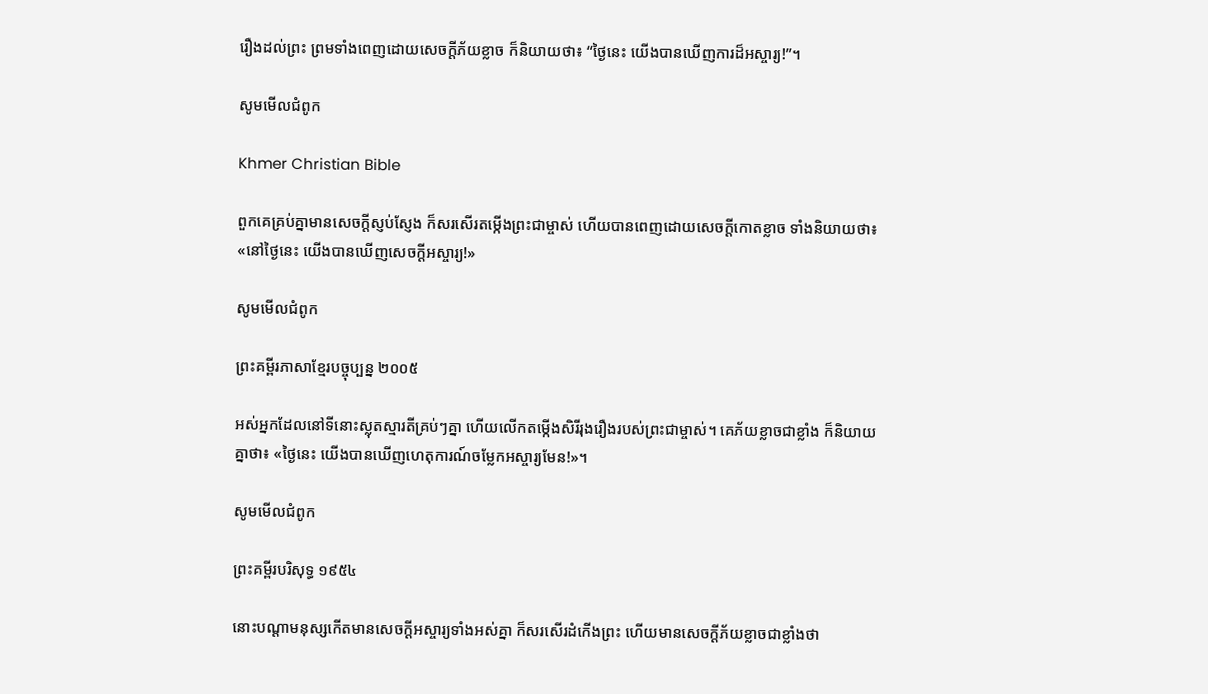រឿងដល់ព្រះ ព្រមទាំងពេញដោយសេចក្ដីភ័យខ្លាច ក៏និយាយថា៖ “ថ្ងៃនេះ យើងបានឃើញការដ៏អស្ចារ្យ!”។

សូមមើលជំពូក

Khmer Christian Bible

ពួកគេគ្រប់គ្នាមានសេចក្ដីស្ញប់ស្ញែង ក៏សរសើរតម្កើងព្រះជាម្ចាស់ ហើយបានពេញដោយសេចក្ដីកោតខ្លាច ទាំងនិយាយថា៖ «នៅថ្ងៃនេះ យើងបានឃើញសេចក្ដីអស្ចារ្យ!»

សូមមើលជំពូក

ព្រះគម្ពីរភាសាខ្មែរបច្ចុប្បន្ន ២០០៥

អស់អ្នកដែលនៅទីនោះស្លុតស្មារតីគ្រប់ៗគ្នា ហើយលើកតម្កើងសិរី‌រុងរឿងរបស់ព្រះ‌ជាម្ចាស់។ គេភ័យខ្លាចជាខ្លាំង ក៏និយាយគ្នាថា៖ «ថ្ងៃនេះ យើងបានឃើញហេតុ‌ការណ៍ចម្លែកអស្ចារ្យមែន!»។

សូមមើលជំពូក

ព្រះគម្ពីរបរិសុទ្ធ ១៩៥៤

នោះបណ្តាមនុស្សកើតមានសេចក្ដីអស្ចារ្យទាំងអស់គ្នា ក៏សរសើរដំកើងព្រះ ហើយមានសេចក្ដីភ័យខ្លាចជាខ្លាំងថា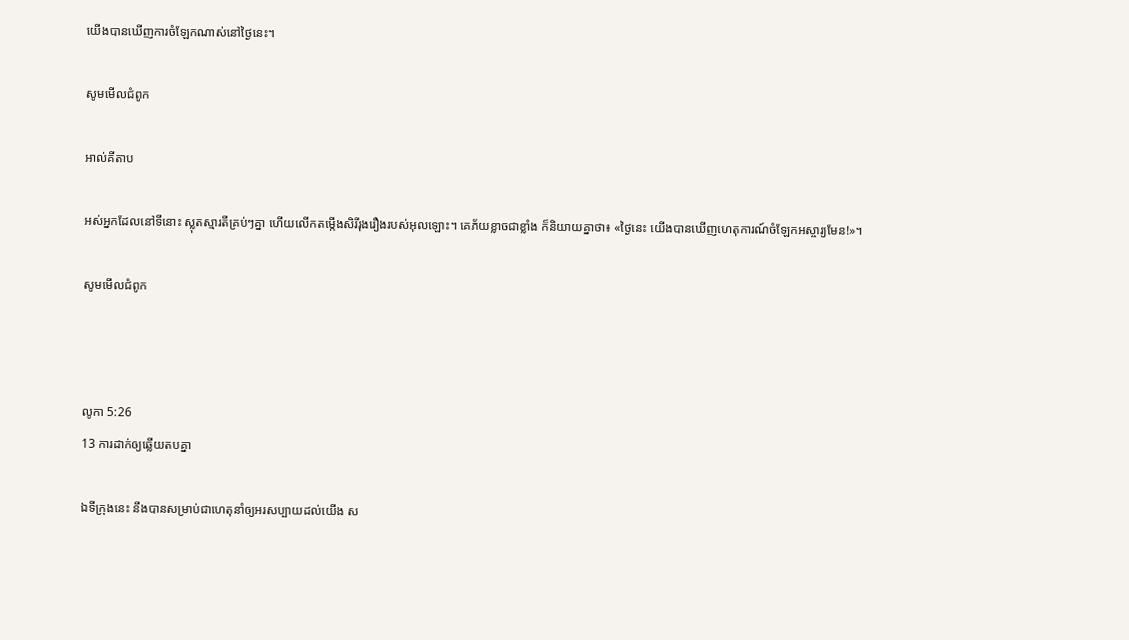យើងបានឃើញការចំឡែកណាស់នៅថ្ងៃនេះ។

សូមមើលជំពូក

អាល់គីតាប

អស់អ្នកដែលនៅទីនោះ ស្លុតស្មារតីគ្រប់ៗគ្នា ហើយលើកតម្កើងសិរី‌រុង‌រឿងរបស់អុលឡោះ។ គេភ័យខ្លាចជាខ្លាំង ក៏និយាយគ្នាថា៖ «ថ្ងៃនេះ យើងបានឃើញហេតុ‌ការណ៍ចំឡែកអស្ចារ្យមែន!»។

សូមមើលជំពូក



លូកា 5:26
13 ការដាក់ឲ្យឆ្លើយតបគ្នា

ឯទីក្រុងនេះ នឹងបានសម្រាប់ជាហេតុនាំឲ្យអរសប្បាយដល់យើង ស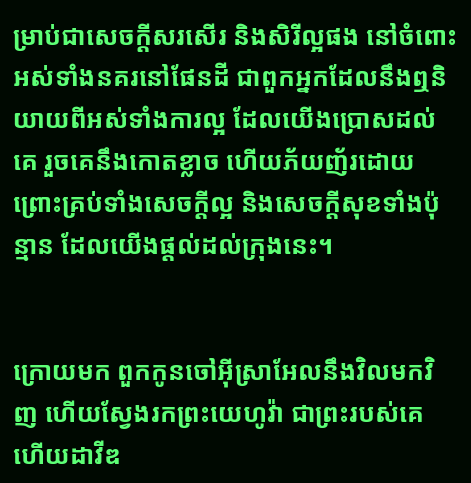ម្រាប់ជាសេចក្ដីសរសើរ និងសិរី‌ល្អផង នៅចំពោះអស់ទាំងនគរនៅផែនដី ជាពួកអ្នកដែលនឹងឮនិយាយពីអស់ទាំងការល្អ ដែលយើងប្រោសដល់គេ រួចគេនឹងកោតខ្លាច ហើយភ័យញ័រដោយព្រោះគ្រប់ទាំងសេចក្ដីល្អ និងសេចក្ដីសុខទាំងប៉ុន្មាន ដែលយើងផ្តល់ដល់ក្រុងនេះ។


ក្រោយមក ពួកកូនចៅអ៊ីស្រា‌អែលនឹងវិលមកវិញ ហើយស្វែងរកព្រះ‌យេហូវ៉ា ជាព្រះរបស់គេ ហើយដាវីឌ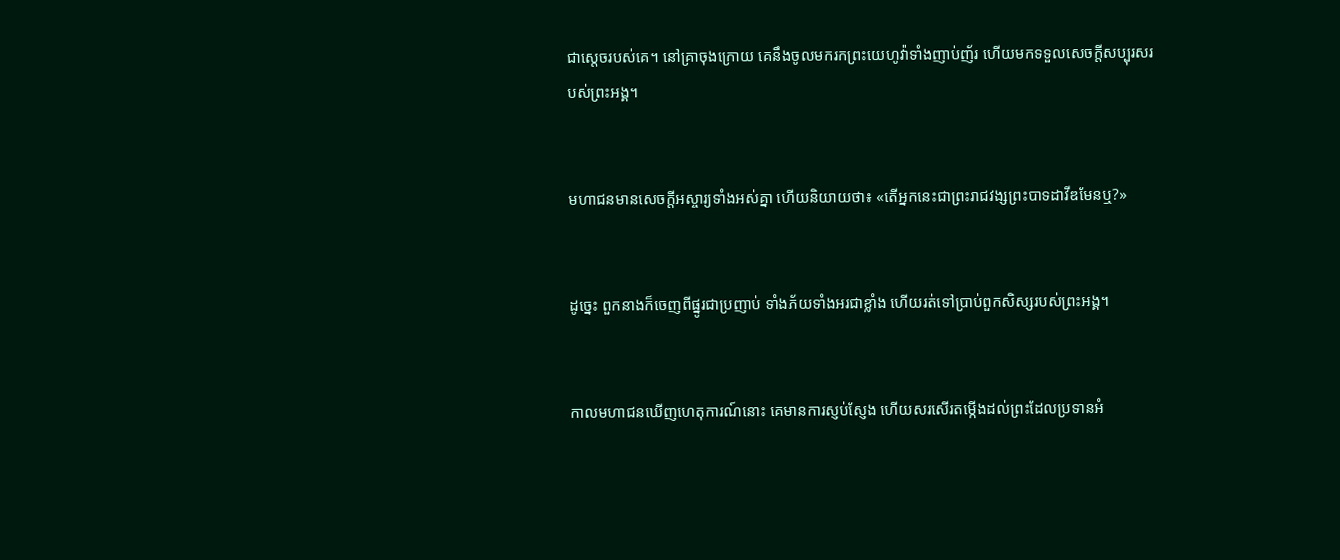ជាស្តេចរបស់គេ។ នៅគ្រាចុងក្រោយ គេនឹងចូលមករកព្រះ‌យេហូវ៉ាទាំងញាប់‌ញ័រ ហើយមកទទួលសេចក្ដីសប្បុរសរបស់ព្រះ‌អង្គ។


មហា‌ជនមានសេចក្តីអស្ចារ្យទាំងអស់គ្នា ហើយនិយាយថា៖ «តើអ្នកនេះជាព្រះ‌រាជ‌វង្សព្រះ‌បាទដាវីឌមែនឬ?»


ដូច្នេះ ពួកនាងក៏ចេញពីផ្នូរជាប្រញាប់ ទាំងភ័យទាំងអរជាខ្លាំង ហើយរត់ទៅប្រាប់ពួកសិស្សរបស់ព្រះ‌អង្គ។


កាលមហា‌ជនឃើញហេតុ‌ការណ៍នោះ គេមានការស្ញប់‌ស្ញែង ហើយសរសើរតម្កើងដល់ព្រះដែលប្រទានអំ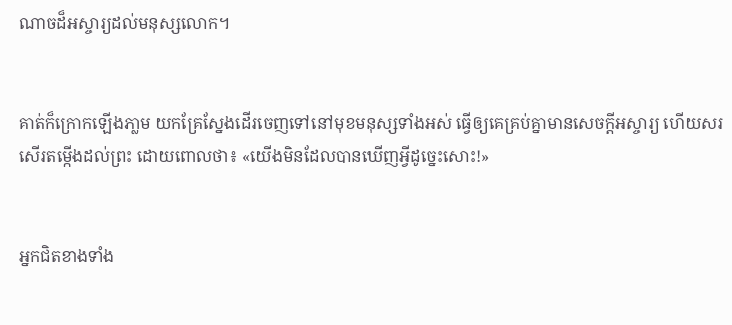ណាចដ៏អស្ចារ្យដល់មនុស្សលោក។


គាត់ក៏ក្រោកឡើងភា្លម យកគ្រែស្នែងដើរចេញទៅនៅមុខមនុស្សទាំងអស់ ធ្វើឲ្យគេគ្រប់គ្នាមានសេចក្តីអស្ចារ្យ ហើយសរសើរតម្កើងដល់ព្រះ ដោយពោលថា៖ «យើងមិនដែលបានឃើញអ្វីដូច្នេះសោះ!»


អ្នកជិតខាងទាំង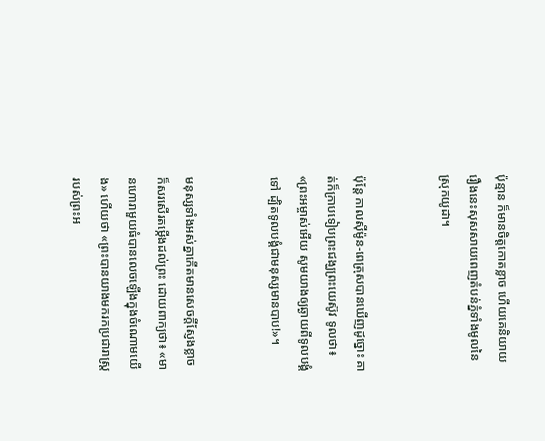ប៉ុន្មាន ក៏មានចិត្តកោតខ្លាច ហើយគេនិយាយរឿងនេះសុស‌សាយពេញតំបន់ភ្នំទាំងមូលនៃស្រុកយូដា។


ប៉ុន្ដែ កាលស៊ីម៉ូន-ពេត្រុសបានឃើញដូច្នោះ គាត់ក៏ក្រាបទៀបព្រះ‌ជង្ឃព្រះ‌យេស៊ូវ ទូលថា៖ «ព្រះ‌អម្ចាស់អើយ សូមយាងឲ្យឆ្ងាយពីទូល‌បង្គំទៅ ដ្បិតទូល‌បង្គំជាមនុស្សមានបាប!»។


មនុស្សទាំងអស់គ្នាកើតមានសេចក្តីស្ញែងខ្លាច ក៏សរសើរតម្កើងដល់ព្រះ ដោយពាក្យថា៖ «មានហោរាមួយធំបានលេចឡើងក្នុងចំណោមយើង» ហើយថា «ព្រះបានយាងមករកប្រ‌ជារាស្ត្ររបស់ព្រះ‌អ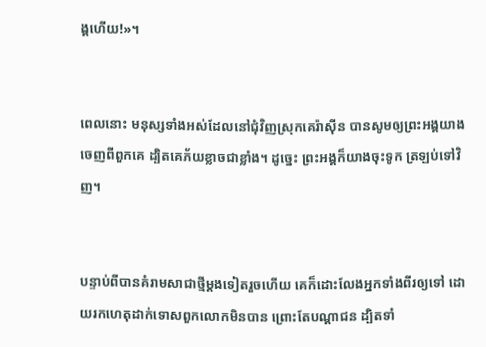ង្គហើយ!»។


ពេលនោះ មនុស្សទាំងអស់ដែលនៅជុំ‌វិញស្រុកគេរ៉ាស៊ីន បានសូមឲ្យព្រះ‌អង្គយាងចេញពីពួកគេ ដ្បិតគេភ័យខ្លាចជាខ្លាំង។ ដូច្នេះ ព្រះ‌អង្គក៏យាងចុះទូក ត្រឡប់ទៅវិញ។


បន្ទាប់ពីបានគំរាមសាជាថ្មីម្ដងទៀតរួចហើយ គេក៏ដោះលែងអ្នកទាំងពីរឲ្យទៅ ដោយរកហេតុដាក់ទោសពួកលោកមិនបាន ព្រោះតែបណ្ដាជន ដ្បិតទាំ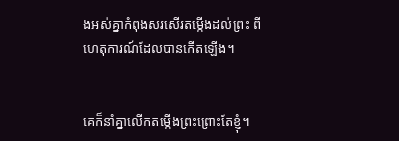ងអស់គ្នាកំពុងសរសើរតម្កើងដល់ព្រះ ពីហេតុ‌ការណ៍ដែលបានកើតឡើង។


គេក៏នាំគ្នាលើកតម្កើងព្រះព្រោះតែខ្ញុំ។